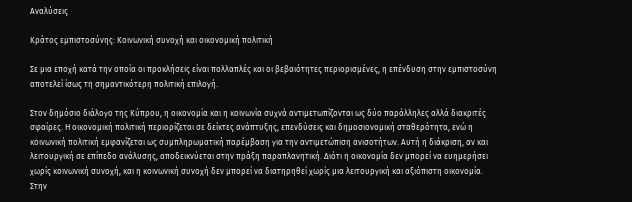Αναλύσεις

Κράτος εμπιστοσύνης: Κοινωνική συνοχή και οικονομική πολιτική

Σε μια εποχή κατά την οποία οι προκλήσεις είναι πολλαπλές και οι βεβαιότητες περιορισμένες, η επένδυση στην εμπιστοσύνη αποτελεί ίσως τη σημαντικότερη πολιτική επιλογή.

Στον δημόσιο διάλογο της Κύπρου, η οικονομία και η κοινωνία συχνά αντιμετωπίζονται ως δύο παράλληλες αλλά διακριτές σφαίρες. Η οικονομική πολιτική περιορίζεται σε δείκτες ανάπτυξης, επενδύσεις και δημοσιονομική σταθερότητα, ενώ η κοινωνική πολιτική εμφανίζεται ως συμπληρωματική παρέμβαση για την αντιμετώπιση ανισοτήτων. Αυτή η διάκριση, αν και λειτουργική σε επίπεδο ανάλυσης, αποδεικνύεται στην πράξη παραπλανητική. Διότι η οικονομία δεν μπορεί να ευημερήσει χωρίς κοινωνική συνοχή, και η κοινωνική συνοχή δεν μπορεί να διατηρηθεί χωρίς μια λειτουργική και αξιόπιστη οικονομία. Στην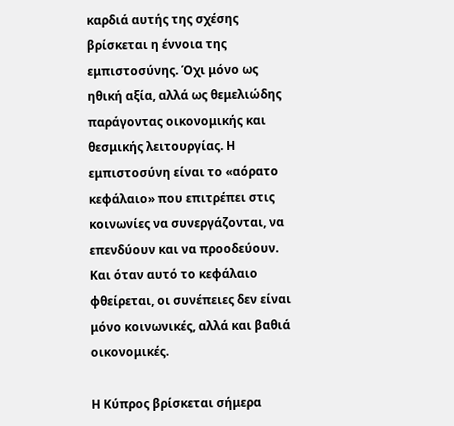καρδιά αυτής της σχέσης βρίσκεται η έννοια της εμπιστοσύνης. Όχι μόνο ως ηθική αξία, αλλά ως θεμελιώδης παράγοντας οικονομικής και θεσμικής λειτουργίας. Η εμπιστοσύνη είναι το «αόρατο κεφάλαιο» που επιτρέπει στις κοινωνίες να συνεργάζονται, να επενδύουν και να προοδεύουν. Και όταν αυτό το κεφάλαιο φθείρεται, οι συνέπειες δεν είναι μόνο κοινωνικές, αλλά και βαθιά οικονομικές.

Η Κύπρος βρίσκεται σήμερα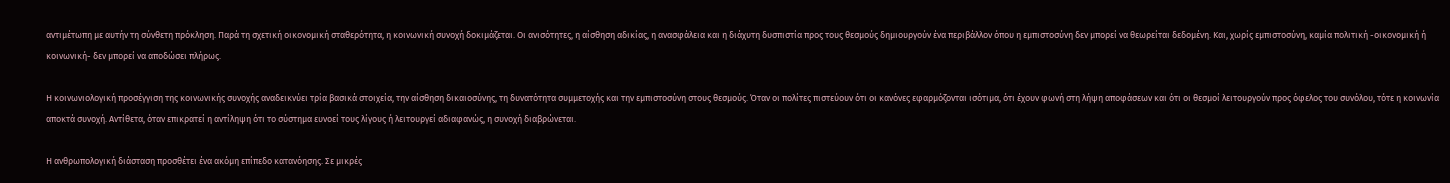αντιμέτωπη με αυτήν τη σύνθετη πρόκληση. Παρά τη σχετική οικονομική σταθερότητα, η κοινωνική συνοχή δοκιμάζεται. Οι ανισότητες, η αίσθηση αδικίας, η ανασφάλεια και η διάχυτη δυσπιστία προς τους θεσμούς δημιουργούν ένα περιβάλλον όπου η εμπιστοσύνη δεν μπορεί να θεωρείται δεδομένη. Και, χωρίς εμπιστοσύνη, καμία πολιτική -οικονομική ή κοινωνική- δεν μπορεί να αποδώσει πλήρως.

Η κοινωνιολογική προσέγγιση της κοινωνικής συνοχής αναδεικνύει τρία βασικά στοιχεία, την αίσθηση δικαιοσύνης, τη δυνατότητα συμμετοχής και την εμπιστοσύνη στους θεσμούς. Όταν οι πολίτες πιστεύουν ότι οι κανόνες εφαρμόζονται ισότιμα, ότι έχουν φωνή στη λήψη αποφάσεων και ότι οι θεσμοί λειτουργούν προς όφελος του συνόλου, τότε η κοινωνία αποκτά συνοχή. Αντίθετα, όταν επικρατεί η αντίληψη ότι το σύστημα ευνοεί τους λίγους ή λειτουργεί αδιαφανώς, η συνοχή διαβρώνεται.

Η ανθρωπολογική διάσταση προσθέτει ένα ακόμη επίπεδο κατανόησης. Σε μικρές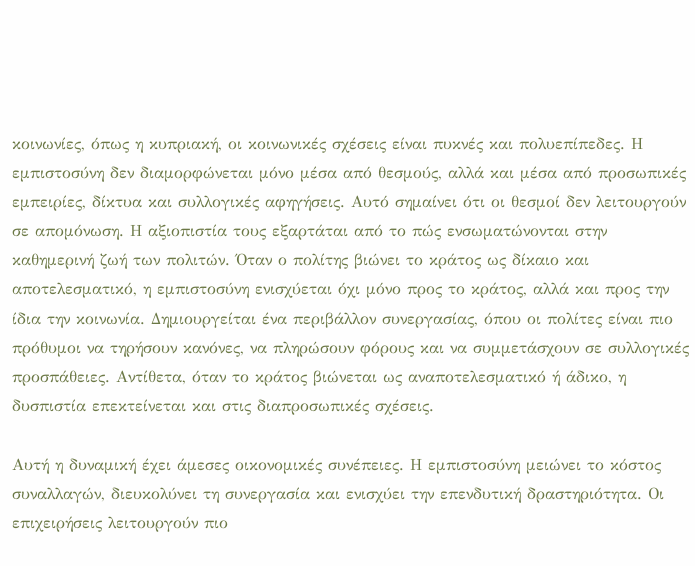κοινωνίες, όπως η κυπριακή, οι κοινωνικές σχέσεις είναι πυκνές και πολυεπίπεδες. Η εμπιστοσύνη δεν διαμορφώνεται μόνο μέσα από θεσμούς, αλλά και μέσα από προσωπικές εμπειρίες, δίκτυα και συλλογικές αφηγήσεις. Αυτό σημαίνει ότι οι θεσμοί δεν λειτουργούν σε απομόνωση. Η αξιοπιστία τους εξαρτάται από το πώς ενσωματώνονται στην καθημερινή ζωή των πολιτών. Όταν ο πολίτης βιώνει το κράτος ως δίκαιο και αποτελεσματικό, η εμπιστοσύνη ενισχύεται όχι μόνο προς το κράτος, αλλά και προς την ίδια την κοινωνία. Δημιουργείται ένα περιβάλλον συνεργασίας, όπου οι πολίτες είναι πιο πρόθυμοι να τηρήσουν κανόνες, να πληρώσουν φόρους και να συμμετάσχουν σε συλλογικές προσπάθειες. Αντίθετα, όταν το κράτος βιώνεται ως αναποτελεσματικό ή άδικο, η δυσπιστία επεκτείνεται και στις διαπροσωπικές σχέσεις.

Αυτή η δυναμική έχει άμεσες οικονομικές συνέπειες. Η εμπιστοσύνη μειώνει το κόστος συναλλαγών, διευκολύνει τη συνεργασία και ενισχύει την επενδυτική δραστηριότητα. Οι επιχειρήσεις λειτουργούν πιο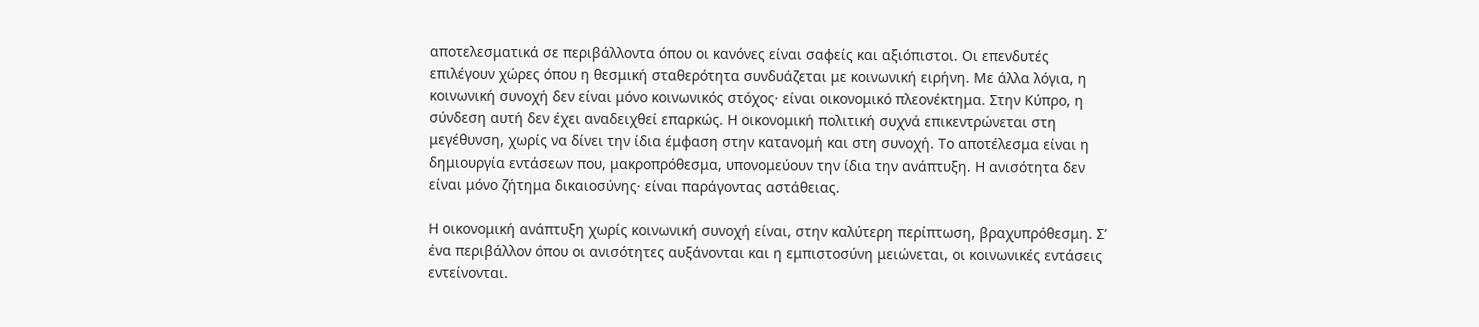αποτελεσματικά σε περιβάλλοντα όπου οι κανόνες είναι σαφείς και αξιόπιστοι. Οι επενδυτές επιλέγουν χώρες όπου η θεσμική σταθερότητα συνδυάζεται με κοινωνική ειρήνη. Με άλλα λόγια, η κοινωνική συνοχή δεν είναι μόνο κοινωνικός στόχος· είναι οικονομικό πλεονέκτημα. Στην Κύπρο, η σύνδεση αυτή δεν έχει αναδειχθεί επαρκώς. Η οικονομική πολιτική συχνά επικεντρώνεται στη μεγέθυνση, χωρίς να δίνει την ίδια έμφαση στην κατανομή και στη συνοχή. Το αποτέλεσμα είναι η δημιουργία εντάσεων που, μακροπρόθεσμα, υπονομεύουν την ίδια την ανάπτυξη. Η ανισότητα δεν είναι μόνο ζήτημα δικαιοσύνης· είναι παράγοντας αστάθειας.

Η οικονομική ανάπτυξη χωρίς κοινωνική συνοχή είναι, στην καλύτερη περίπτωση, βραχυπρόθεσμη. Σ’ ένα περιβάλλον όπου οι ανισότητες αυξάνονται και η εμπιστοσύνη μειώνεται, οι κοινωνικές εντάσεις εντείνονται.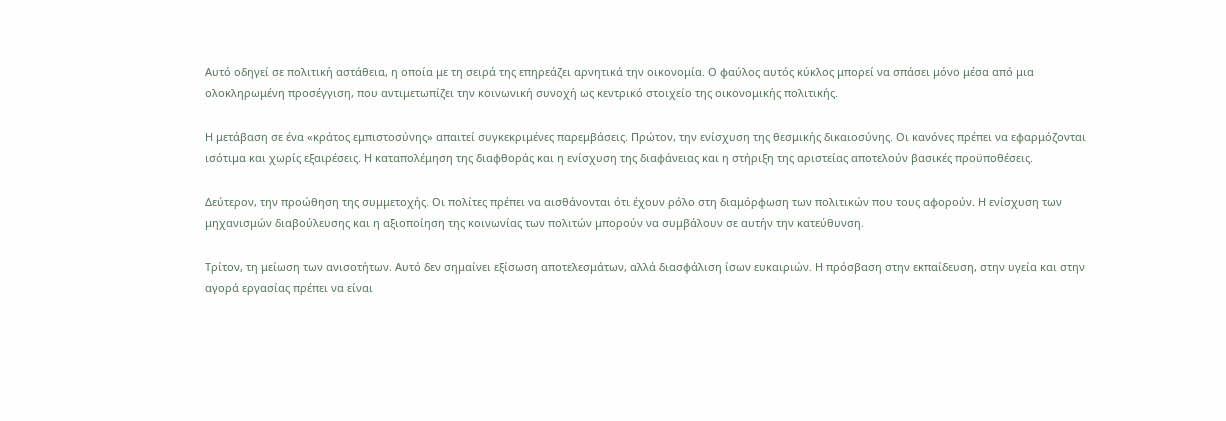Αυτό οδηγεί σε πολιτική αστάθεια, η οποία με τη σειρά της επηρεάζει αρνητικά την οικονομία. Ο φαύλος αυτός κύκλος μπορεί να σπάσει μόνο μέσα από μια ολοκληρωμένη προσέγγιση, που αντιμετωπίζει την κοινωνική συνοχή ως κεντρικό στοιχείο της οικονομικής πολιτικής.

Η μετάβαση σε ένα «κράτος εμπιστοσύνης» απαιτεί συγκεκριμένες παρεμβάσεις. Πρώτον, την ενίσχυση της θεσμικής δικαιοσύνης. Οι κανόνες πρέπει να εφαρμόζονται ισότιμα και χωρίς εξαιρέσεις. Η καταπολέμηση της διαφθοράς και η ενίσχυση της διαφάνειας και η στήριξη της αριστείας αποτελούν βασικές προϋποθέσεις.

Δεύτερον, την προώθηση της συμμετοχής. Οι πολίτες πρέπει να αισθάνονται ότι έχουν ρόλο στη διαμόρφωση των πολιτικών που τους αφορούν. Η ενίσχυση των μηχανισμών διαβούλευσης και η αξιοποίηση της κοινωνίας των πολιτών μπορούν να συμβάλουν σε αυτήν την κατεύθυνση.

Τρίτον, τη μείωση των ανισοτήτων. Αυτό δεν σημαίνει εξίσωση αποτελεσμάτων, αλλά διασφάλιση ίσων ευκαιριών. Η πρόσβαση στην εκπαίδευση, στην υγεία και στην αγορά εργασίας πρέπει να είναι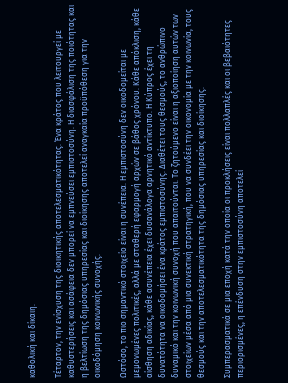καθολική και δίκαιη.

Τέταρτον, την ενίσχυση της διοικητικής αποτελεσματικότητας. Ένα κράτος που λειτουργεί με καθυστερήσεις και ασάφεια δεν μπορεί να εμπνεύσει εμπιστοσύνη. Η διασφάλιση της ποιότητας και η βελτίωση της δημόσιας υπηρεσίας και διοίκησης αποτελεί αναγκαία προϋπόθεση για την οικοδόμηση κοινωνικής συνοχής.

Ωστόσο, το πιο σημαντικό στοιχείο είναι η συνέπεια. Η εμπιστοσύνη δεν οικοδομείται με μεμονωμένες πολιτικές, αλλά με σταθερή εφαρμογή αρχών σε βάθος χρόνου. Κάθε απόκλιση, κάθε αίσθηση αδικίας, κάθε ασυνέπεια έχει δυσανάλογα αρνητικό αντίκτυπο. Η Κύπρος έχει τη δυνατότητα να οικοδομήσει ένα κράτος εμπιστοσύνης. Διαθέτει τους θεσμούς, το ανθρώπινο δυναμικό και την κοινωνική συνοχή που απαιτούνται. Το ζητούμενο είναι η αξιοποίηση αυτών των στοιχείων μέσα από μια συνεκτική στρατηγική, που να συνδέει την οικονομία με την κοινωνία, τους θεσμούς και την αποτελεσματικότητα της δημόσιας υπηρεσίας και διοίκησης.

Συμπερασματικά σε μια εποχή κατά την οποία οι προκλήσεις είναι πολλαπλές και οι βεβαιότητες περιορισμένες, η επένδυση στην εμπιστοσύνη αποτελεί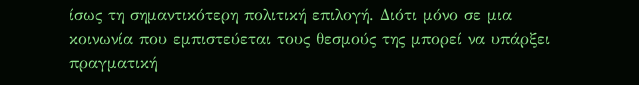ίσως τη σημαντικότερη πολιτική επιλογή. Διότι μόνο σε μια κοινωνία που εμπιστεύεται τους θεσμούς της μπορεί να υπάρξει πραγματική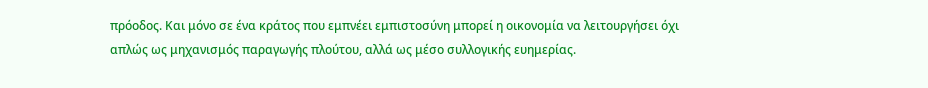πρόοδος. Και μόνο σε ένα κράτος που εμπνέει εμπιστοσύνη μπορεί η οικονομία να λειτουργήσει όχι απλώς ως μηχανισμός παραγωγής πλούτου, αλλά ως μέσο συλλογικής ευημερίας.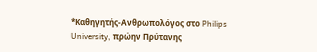*Καθηγητής-Ανθρωπολόγος στο Philips University, πρώην Πρύτανης